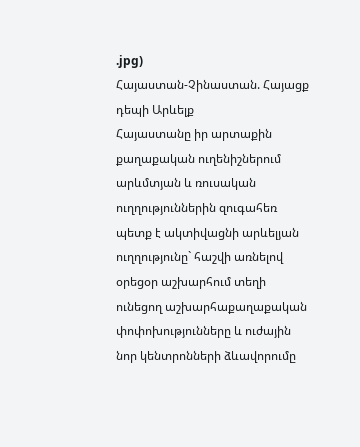.jpg)
Հայաստան-Չինաստան. Հայացք դեպի Արևելք
Հայաստանը իր արտաքին քաղաքական ուղենիշներում արևմտյան և ռուսական ուղղություններին զուգահեռ պետք է ակտիվացնի արևելյան ուղղությունը` հաշվի առնելով օրեցօր աշխարհում տեղի ունեցող աշխարհաքաղաքական փոփոխությունները և ուժային նոր կենտրոնների ձևավորումը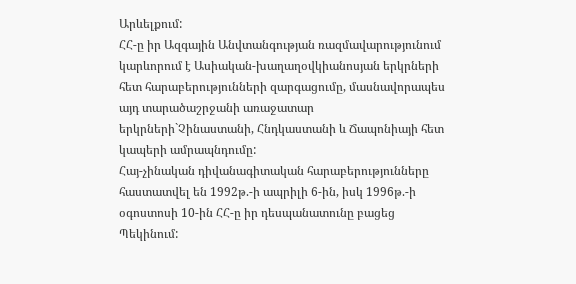Արևելքում:
ՀՀ-ը իր Ազգային Անվտանգության ռազմավարությունում կարևորում է Ասիական-խաղաղօվկիանոսյան երկրների հետ հարաբերությունների զարգացումը, մասնավորապես այդ տարածաշրջանի առաջատար երկրների`Չինաստանի, Հնդկաստանի և Ճապոնիայի հետ կապերի ամրապնդումը:
Հայ-չինական դիվանագիտական հարաբերությունները հաստատվել են 1992թ.-ի ապրիլի 6-ին, իսկ 1996թ.-ի օգոստոսի 10-ին ՀՀ-ը իր դեսպանատունը բացեց Պեկինում: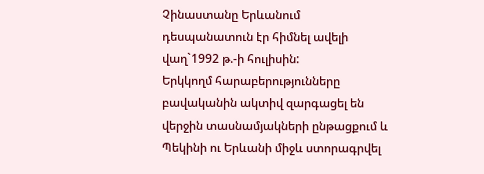Չինաստանը Երևանում դեսպանատուն էր հիմնել ավելի վաղ`1992 թ.-ի հուլիսին:
Երկկողմ հարաբերությունները բավականին ակտիվ զարգացել են վերջին տասնամյակների ընթացքում և Պեկինի ու Երևանի միջև ստորագրվել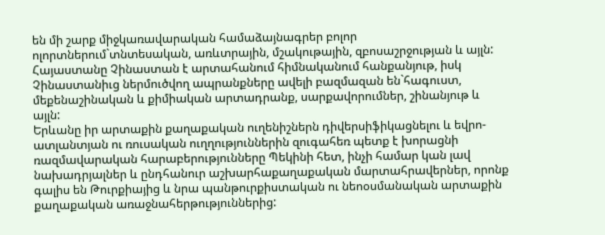են մի շարք միջկառավարական համաձայնագրեր բոլոր ոլորտներում`տնտեսական, առևտրային, մշակութային, զբոսաշրջության և այլն:
Հայաստանը Չինաստան է արտահանում հիմնականում հանքանյութ, իսկ Չինաստանիւց ներմուծվող ապրանքները ավելի բազմազան են`հագուստ, մեքենաշինական և քիմիական արտադրանք, սարքավորումներ, շինանյութ և այլն:
Երևանը իր արտաքին քաղաքական ուղենիշներն դիվերսիֆիկացնելու և եվրո-ատլանտյան ու ռուսական ուղղություններին զուգահեռ պետք է խորացնի ռազմավարական հարաբերությունները Պեկինի հետ, ինչի համար կան լավ նախադրյալներ և ընդհանուր աշխարհաքաղաքական մարտահրավերներ, որոնք գալիս են Թուրքիայից և նրա պանթուրքիստական ու նեոօսմանական արտաքին քաղաքական առաջնահերթություններից: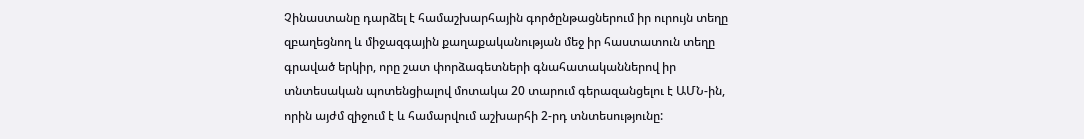Չինաստանը դարձել է համաշխարհային գործընթացներում իր ուրույն տեղը զբաղեցնող և միջազգային քաղաքականության մեջ իր հաստատուն տեղը գրաված երկիր, որը շատ փորձագետների գնահատականներով իր տնտեսական պոտենցիալով մոտակա 20 տարում գերազանցելու է ԱՄՆ-ին, որին այժմ զիջում է և համարվում աշխարհի 2-րդ տնտեսությունը: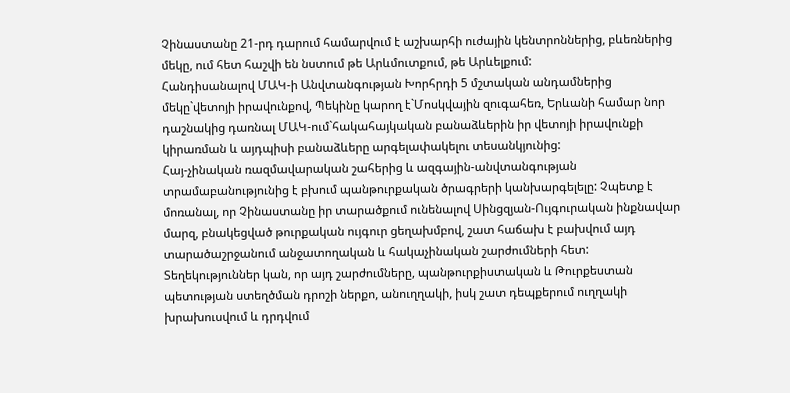Չինաստանը 21-րդ դարում համարվում է աշխարհի ուժային կենտրոններից, բևեռներից մեկը, ում հետ հաշվի են նստում թե Արևմուտքում, թե Արևելքում:
Հանդիսանալով ՄԱԿ-ի Անվտանգության Խորհրդի 5 մշտական անդամներից մեկը`վետոյի իրավունքով, Պեկինը կարող է`Մոսկվային զուգահեռ, Երևանի համար նոր դաշնակից դառնալ ՄԱԿ-ում`հակահայկական բանաձևերին իր վետոյի իրավունքի կիրառման և այդպիսի բանաձևերը արգելափակելու տեսանկյունից:
Հայ-չինական ռազմավարական շահերից և ազգային-անվտանգության տրամաբանությունից է բխում պանթուրքական ծրագրերի կանխարգելելը: Չպետք է մոռանալ, որ Չինաստանը իր տարածքում ունենալով Սինցզյան-Ույգուրական ինքնավար մարզ, բնակեցված թուրքական ույգուր ցեղախմբով, շատ հաճախ է բախվում այդ տարածաշրջանում անջատողական և հակաչինական շարժումների հետ:
Տեղեկություններ կան, որ այդ շարժումները, պանթուրքիստական և Թուրքեստան պետության ստեղծման դրոշի ներքո, անուղղակի, իսկ շատ դեպքերում ուղղակի խրախուսվում և դրդվում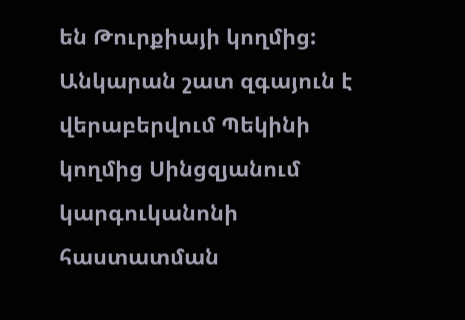են Թուրքիայի կողմից:
Անկարան շատ զգայուն է վերաբերվում Պեկինի կողմից Սինցզյանում կարգուկանոնի հաստատման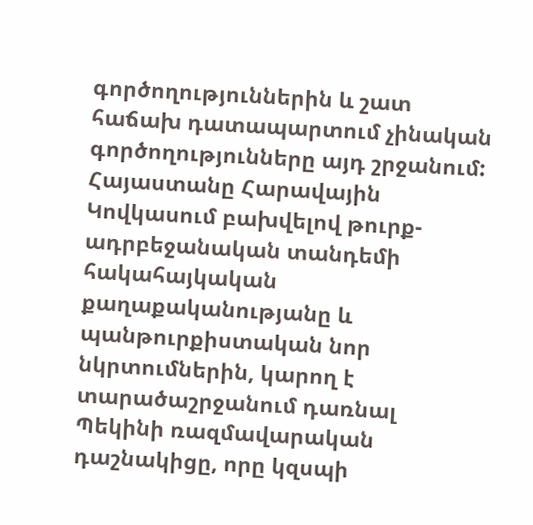գործողություններին և շատ հաճախ դատապարտում չինական գործողությունները այդ շրջանում:
Հայաստանը Հարավային Կովկասում բախվելով թուրք-ադրբեջանական տանդեմի հակահայկական քաղաքականությանը և պանթուրքիստական նոր նկրտումներին, կարող է տարածաշրջանում դառնալ Պեկինի ռազմավարական դաշնակիցը, որը կզսպի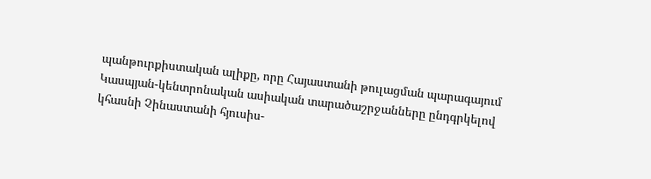պանթուրքիստական ալիքը, որը Հայաստանի թուլացման պարագայում Կասպյան-կենտրոնական ասիական տարածաշրջանները ընդգրկելով կհասնի Չինաստանի հյուսիս-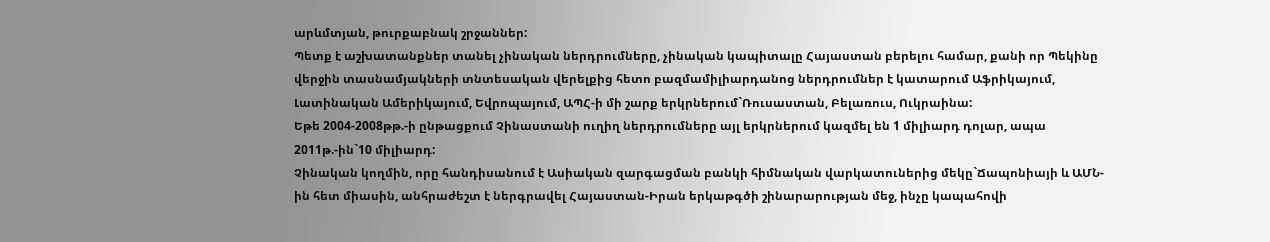արևմտյան, թուրքաբնակ շրջաններ:
Պետք է աշխատանքներ տանել չինական ներդրումները, չինական կապիտալը Հայաստան բերելու համար, քանի որ Պեկինը վերջին տասնամյակների տնտեսական վերելքից հետո բազմամիլիարդանոց ներդրումներ է կատարում Աֆրիկայում, Լատինական Ամերիկայում, Եվրոպայում, ԱՊՀ-ի մի շարք երկրներում`Ռուսաստան, Բելառուս, Ուկրաինա:
Եթե 2004-2008թթ.-ի ընթացքում Չինաստանի ուղիղ ներդրումները այլ երկրներում կազմել են 1 միլիարդ դոլար, ապա 2011թ.-ին`10 միլիարդ:
Չինական կողմին, որը հանդիսանում է Ասիական զարգացման բանկի հիմնական վարկատուներից մեկը`Ճապոնիայի և ԱՄՆ-ին հետ միասին, անհրաժեշտ է ներգրավել Հայաստան-Իրան երկաթգծի շինարարության մեջ, ինչը կապահովի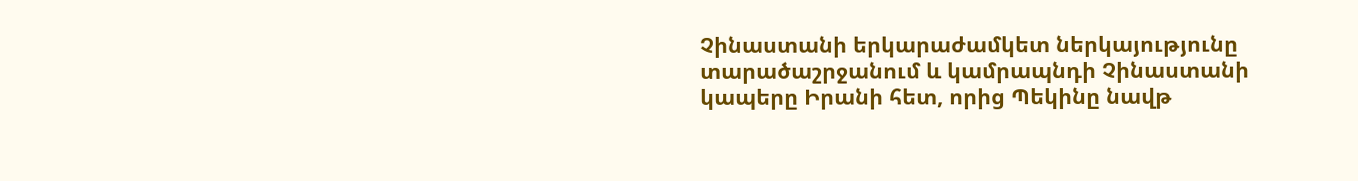Չինաստանի երկարաժամկետ ներկայությունը տարածաշրջանում և կամրապնդի Չինաստանի կապերը Իրանի հետ, որից Պեկինը նավթ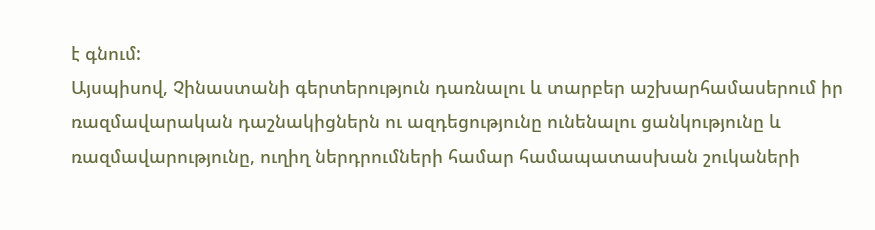է գնում:
Այսպիսով, Չինաստանի գերտերություն դառնալու և տարբեր աշխարհամասերում իր ռազմավարական դաշնակիցներն ու ազդեցությունը ունենալու ցանկությունը և ռազմավարությունը, ուղիղ ներդրումների համար համապատասխան շուկաների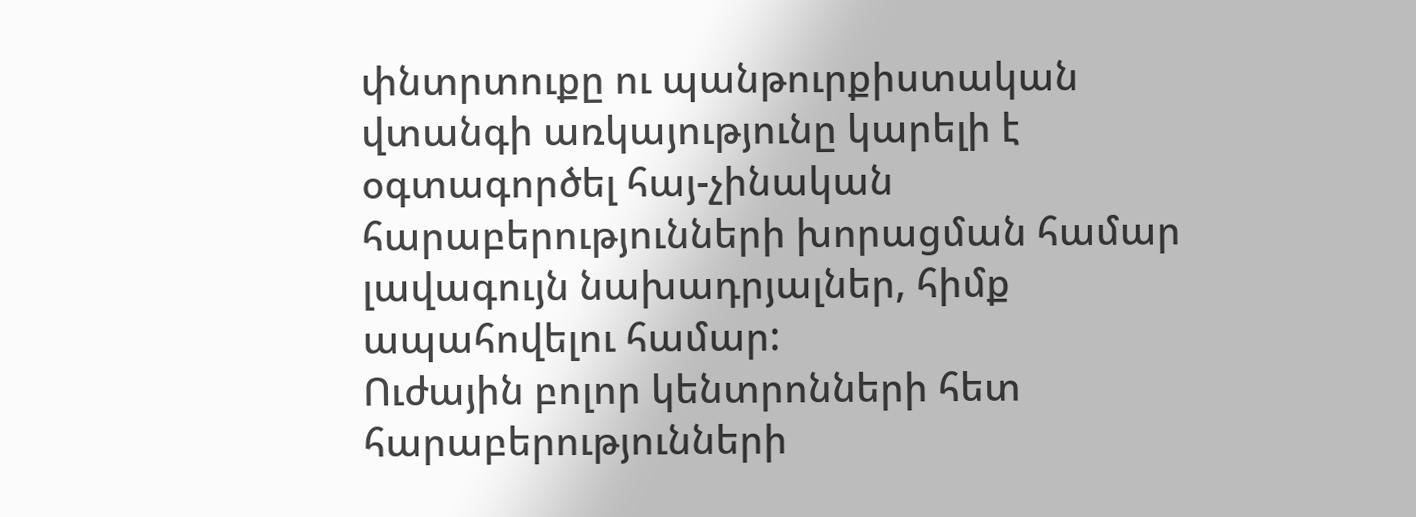փնտրտուքը ու պանթուրքիստական վտանգի առկայությունը կարելի է օգտագործել հայ-չինական հարաբերությունների խորացման համար լավագույն նախադրյալներ, հիմք ապահովելու համար:
Ուժային բոլոր կենտրոնների հետ հարաբերությունների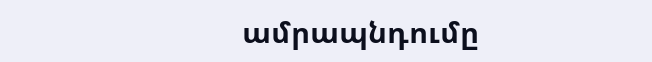ամրապնդումը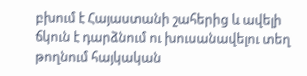բխում է Հայաստանի շահերից և ավելի ճկուն է դարձնում ու խուսանավելու տեղ թողնում հայկական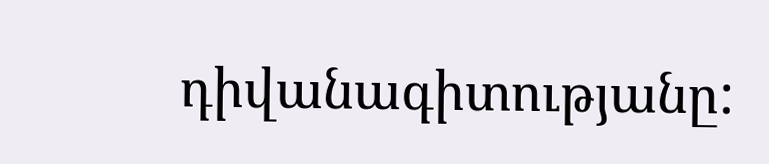դիվանագիտությանը: